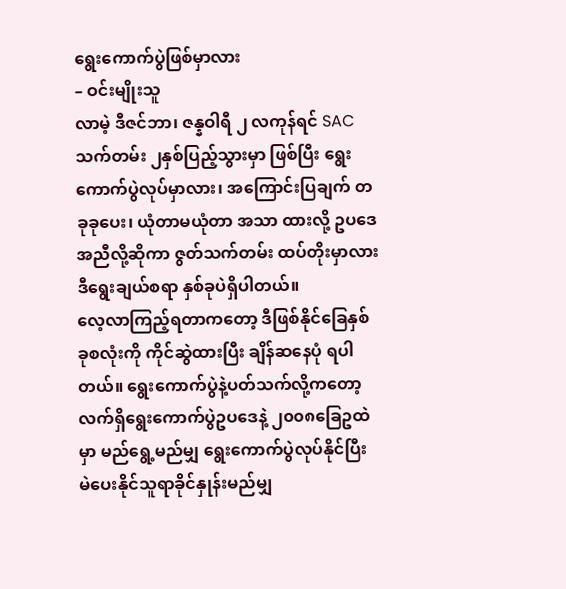ရွေးကောက်ပွဲဖြစ်မှာလား
– ဝင်းမျိုးသူ
လာမဲ့ ဒီဇင်ဘာ၊ ဇန္နဝါရီ ၂ လကုန်ရင် SAC သက်တမ်း ၂နှစ်ပြည့်သွားမှာ ဖြစ်ပြီး ရွေးကောက်ပွဲလုပ်မှာလား၊ အကြောင်းပြချက် တခုခုပေး၊ ယုံတာမယုံတာ အသာ ထားလို့ ဥပဒေအညီလို့ဆိုကာ ဇွတ်သက်တမ်း ထပ်တိုးမှာလား ဒီရွေးချယ်စရာ နှစ်ခုပဲရှိပါတယ်။
လေ့လာကြည့်ရတာကတော့ ဒီဖြစ်နိုင်ခြေနှစ်ခုစလုံးကို ကိုင်ဆွဲထားပြီး ချိန်ဆနေပုံ ရပါတယ်။ ရွေးကောက်ပွဲနဲ့ပတ်သက်လို့ကတော့ လက်ရှိရွေးကောက်ပွဲဥပဒေနဲ့ ၂၀၀၈ခြေဥထဲမှာ မည်ရွေ့မည်မျှ ရွေးကောက်ပွဲလုပ်နိုင်ပြီး မဲပေးနိုင်သူရာခိုင်နှုန်းမည်မျှ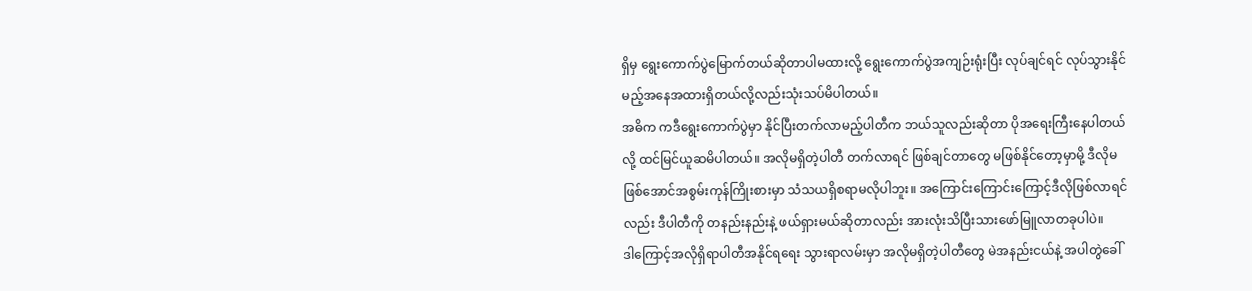ရှိမှ ရွေးကောက်ပွဲမြောက်တယ်ဆိုတာပါမထားလို့ ရွေးကောက်ပွဲအကျဉ်းရုံးပြီး လုပ်ချင်ရင် လုပ်သွားနိုင်မည့်အနေအထားရှိတယ်လို့လည်းသုံးသပ်မိပါတယ်။
အဓိက ကဒီရွေးကောက်ပွဲမှာ နိုင်ပြီးတက်လာမည့်ပါတီက ဘယ်သူလည်းဆိုတာ ပိုအရေးကြီးနေပါတယ်လို့ ထင်မြင်ယူဆမိပါတယ်။ အလိုမရှိတဲ့ပါတီ တက်လာရင် ဖြစ်ချင်တာတွေ မဖြစ်နိုင်တော့မှာမို့ ဒီလိုမဖြစ်အောင်အစွမ်းကုန်ကြိုးစားမှာ သံသယရှိစရာမလိုပါဘူး။ အကြောင်းကြောင်းကြောင့်ဒီလိုဖြစ်လာရင်လည်း ဒီပါတီကို တနည်းနည်းနဲ့ ဖယ်ရှားမယ်ဆိုတာလည်း အားလုံးသိပြီးသားဖော်မြူလာတခုပါပဲ။
ဒါကြောင့်အလိုရှိရာပါတီအနိုင်ရရေး သွားရာလမ်းမှာ အလိုမရှိတဲ့ပါတီတွေ မဲအနည်းငယ်နဲ့ အပါတွဲခေါ်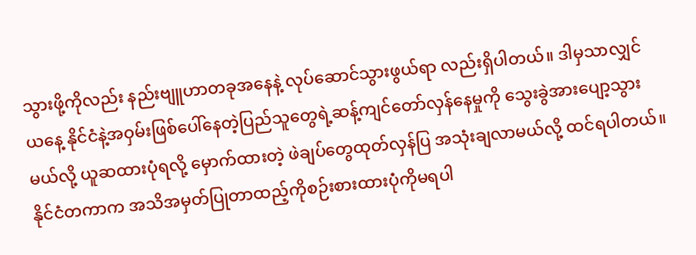သွားဖို့ကိုလည်း နည်းဗျူဟာတခုအနေနဲ့ လုပ်ဆောင်သွားဖွယ်ရာ လည်းရှိပါတယ်။ ဒါမှသာလျှင် ယနေ့ နိုင်ငံနဲ့အဝှမ်းဖြစ်ပေါ်နေတဲ့ပြည်သူတွေရဲ့ဆန့်ကျင်တော်လှန်နေမှုကို သွေးခွဲအားပျော့သွားမယ်လို့ ယူဆထားပုံရလို့ မှောက်ထားတဲ့ ဖဲချပ်တွေထုတ်လှန်ပြ အသုံးချလာမယ်လို့ ထင်ရပါတယ်။
နိုင်ငံတကာက အသိအမှတ်ပြုတာထည့်ကိုစဉ်းစားထားပုံကိုမရပါ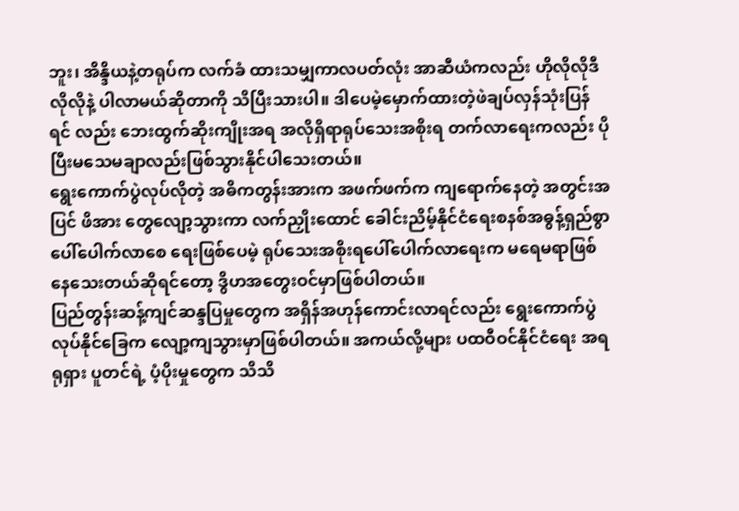ဘူး၊ အိန္ဒိယနဲ့တရုပ်က လက်ခံ ထားသမျှကာလပတ်လုံး အာဆီယံကလည်း ဟိုလိုလိုဒီလိုလိုနဲ့ ပါလာမယ်ဆိုတာကို သိပြီးသားပါ။ ဒါပေမဲ့မှောက်ထားတဲ့ဖဲချပ်လှန်သုံးပြန်ရင် လည်း ဘေးထွက်ဆိုးကျိုးအရ အလိုရှိရာရုပ်သေးအစိုးရ တက်လာရေးကလည်း ပိုပြီးမသေမချာလည်းဖြစ်သွားနိုင်ပါသေးတယ်။
ရွေးကောက်ပွဲလုပ်လိုတဲ့ အဓိကတွန်းအားက အဖက်ဖက်က ကျရောက်နေတဲ့ အတွင်းအပြင် ဖိအား တွေလျော့သွားကာ လက်ညှိုးထောင် ခေါင်းညိမ့်နိုင်ငံရေးစနစ်အဓွန့်ရှည်စွာ ပေါ်ပေါက်လာစေ ရေးဖြစ်ပေမဲ့ ရုပ်သေးအစိုးရပေါ်ပေါက်လာရေးက မရေမရာဖြစ်နေသေးတယ်ဆိုရင်တော့ ဒွိဟအတွေးဝင်မှာဖြစ်ပါတယ်။
ပြည်တွန်းဆန့်ကျင်ဆန္ဒပြမှုတွေက အရှိန်အဟုန်ကောင်းလာရင်လည်း ရွေးကောက်ပွဲလုပ်နိုင်ခြေက လျော့ကျသွားမှာဖြစ်ပါတယ်။ အကယ်လို့များ ပထဝီဝင်နိုင်ငံရေး အရ ရုရှား ပူတင်ရဲ့ ပံ့ပိုးမှုတွေက သိသိ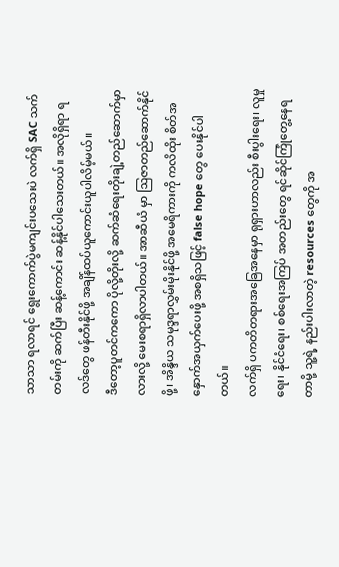သာသာ ရလာရင် ရွေးကောက်ပွဲမကျင်းပသေးပဲ လက်ရှိ SAC သက်တမ်းကို ဆက်ပြီး ဆန့်ကောင်း ဆန့်နိုင်ပါသေးတယ်။ အလိုရှိရာ ရလဒ်တွေ ဖန်တီးနိုင်ဖို့ အချိန်ထပ်ယူကောင်းယူပါလိမ့်မယ်။
ဒီတော့ပူတင်ကကော ပိုလို့တိုးလို့ ဆက်ဆံရေးတိုးချဲ့တည်ဆောက်မှာလားလို့ မေးစရာရှိလာပါတယ်။ အာဆီယံ မှာ ဩဇာတည်ဆောက်နိုင်ဖို့၊ အိန္ဒိယ သမုဒ္ဒရာလွှမ်းမိုးနိုင်ဖို့ အမေရိကားကို ကလိထိုး စိတ်အနှောက်အယှက်ပေးဖို့ အစရှိသဖြင့် false hope တွေ ပေးနိုင်ပါတယ်။
လက်ရှိ ပကတိတရားအခြေအနေမှာ ရုရှားဟာလည်း စီးပွါးရေး၊ လူမှုရေး၊ နိုင်ငံရေး၊ စစ်ရေးအကြပ် အတည်းတွေ ရင်ဆိုင်ကြုံတွေ့နေရတာမို့ သူ့ရဲ့ နည်းပါးလာတဲ့ resources တွေကို အ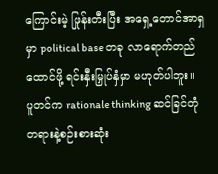ကြောင်းမဲ့ ဖြုန်းတီးပြီး အရှေ့တောင်အာရှမှာ political base တခု လာရောက်တည်ထောင်ဖို့ ရင်းနှီးမြှုပ်နှံမှာ မဟုတ်ပါဘူး။
ပူတင်က rationale thinking ဆင်ခြင်တုံတရားနဲ့စဉ်းစားဆုံး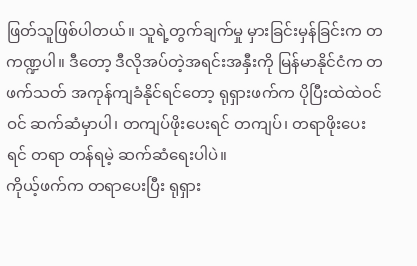ဖြတ်သူဖြစ်ပါတယ်။ သူရဲ့တွက်ချက်မှု မှားခြင်းမှန်ခြင်းက တကဏ္ဍပါ။ ဒီတော့ ဒီလိုအပ်တဲ့အရင်းအနှီးကို မြန်မာနိုင်ငံက တဖက်သတ် အကုန်ကျခံနိုင်ရင်တော့ ရုရှားဖက်က ပိုပြီးထဲထဲဝင်ဝင် ဆက်ဆံမှာပါ၊ တကျပ်ဖိုးပေးရင် တကျပ်၊ တရာဖိုးပေးရင် တရာ တန်ရမဲ့ ဆက်ဆံရေးပါပဲ။
ကိုယ့်ဖက်က တရာပေးပြီး ရုရှား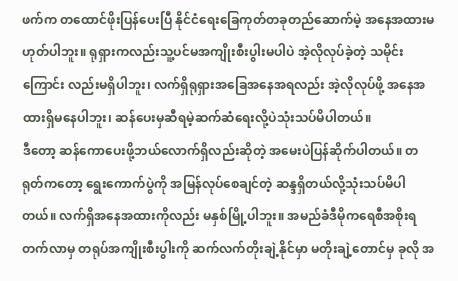ဖက်က တထောင်ဖိုးပြန်ပေးပြီ နိုင်ငံရေးခြေကုတ်တခုတည်ဆောက်မဲ့ အနေအထားမဟုတ်ပါဘူး။ ရုရှားကလည်းသူ့ပင်မအကျိုးစီးပွါးမပါပဲ အဲ့လိုလုပ်ခဲ့တဲ့ သမိုင်းကြောင်း လည်းမရှိပါဘူး၊ လက်ရှိရုရှားအခြေအနေအရလည်း အဲ့လိုလုပ်ဖို့ အနေအထားရှိမနေပါဘူး၊ ဆန်ပေးမှဆီရမဲ့ဆက်ဆံရေးလို့ပဲသုံးသပ်မိပါတယ်။
ဒီတော့ ဆန်ကောပေးဖို့ဘယ်လောက်ရှိလည်းဆိုတဲ့ အမေးပဲပြန်ဆိုက်ပါတယ်။ တရုတ်ကတော့ ရွေးကောက်ပွဲကို အမြန်လုပ်စေချင်တဲ့ ဆန္ဒရှိတယ်လို့သုံးသပ်မိပါတယ်။ လက်ရှိအနေအထားကိုလည်း မနှစ်မြို့ပါဘူး။ အမည်ခံဒီမိုကရေစီအစိုးရတက်လာမှ တရုပ်အကျိုးစီးပွါးကို ဆက်လက်တိုးချဲ့နိုင်မှာ မတိုးချဲ့တောင်မှ ခုလို အ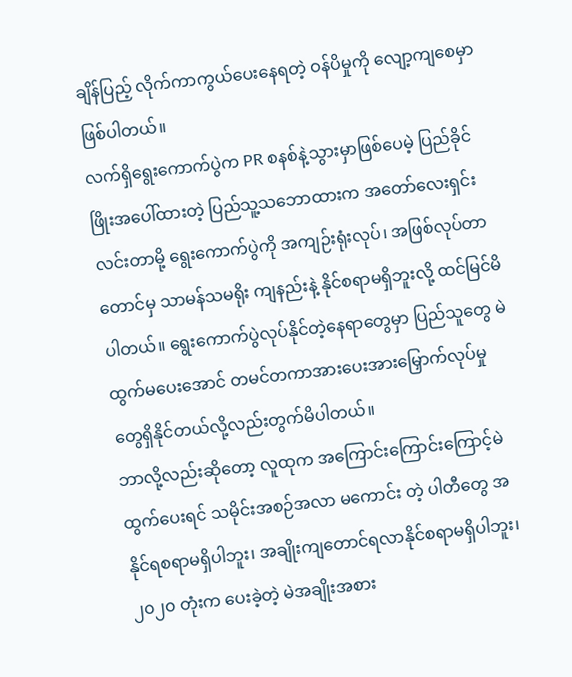ချိန်ပြည့် လိုက်ကာကွယ်ပေးနေရတဲ့ ဝန်ပိမှုကို လျော့ကျစေမှာဖြစ်ပါတယ်။
လက်ရှိရွေးကောက်ပွဲက PR စနစ်နဲ့သွားမှာဖြစ်ပေမဲ့ ပြည်ခိုင်ဖြိုးအပေါ်ထားတဲ့ ပြည်သူ့သဘောထားက အတော်လေးရှင်းလင်းတာမို့ ရွေးကောက်ပွဲကို အကျဉ်းရုံးလုပ်၊ အဖြစ်လုပ်တာတောင်မှ သာမန်သမရိုး ကျနည်းနဲ့ နိုင်စရာမရှိဘူးလို့ ထင်မြင်မိပါတယ်။ ရွေးကောက်ပွဲလုပ်နိုင်တဲ့နေရာတွေမှာ ပြည်သူတွေ မဲထွက်မပေးအောင် တမင်တကာအားပေးအားမြှောက်လုပ်မှုတွေရှိနိုင်တယ်လို့လည်းတွက်မိပါတယ်။
ဘာလို့လည်းဆိုတော့ လူထုက အကြောင်းကြောင်းကြောင့်မဲထွက်ပေးရင် သမိုင်းအစဉ်အလာ မကောင်း တဲ့ ပါတီတွေ အနိုင်ရစရာမရှိပါဘူး၊ အချိုးကျတောင်ရလာနိုင်စရာမရှိပါဘူး၊ ၂၀၂၀ တုံးက ပေးခဲ့တဲ့ မဲအချိုးအစား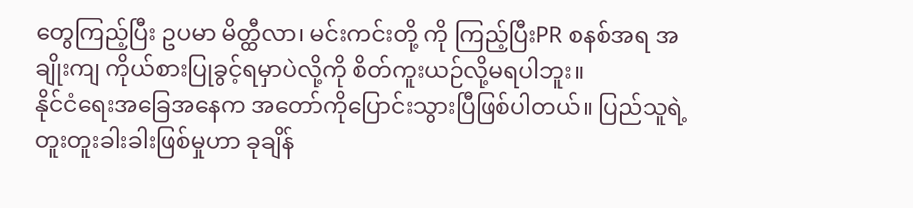တွေကြည့်ပြီး ဥပမာ မိတ္ထီလာ၊ မင်းကင်းတို့ ကို ကြည့်ပြီးPR စနစ်အရ အချိုးကျ ကိုယ်စားပြုခွင့်ရမှာပဲလို့ကို စိတ်ကူးယဉ်လို့မရပါဘူး။
နိုင်ငံရေးအခြေအနေက အတော်ကိုပြောင်းသွားပြီဖြစ်ပါတယ်။ ပြည်သူရဲ့ တူးတူးခါးခါးဖြစ်မှုဟာ ခုချိန်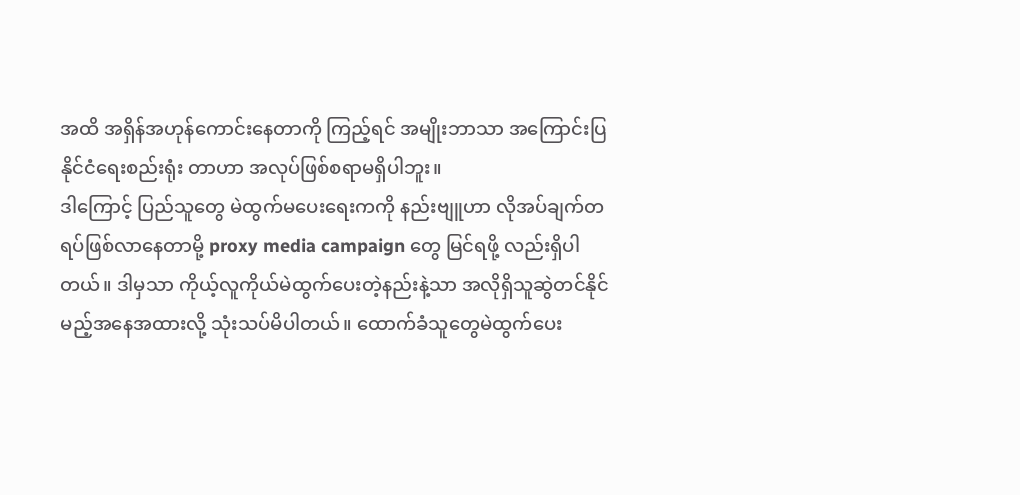အထိ အရှိန်အဟုန်ကောင်းနေတာကို ကြည့်ရင် အမျိုးဘာသာ အကြောင်းပြ နိုင်ငံရေးစည်းရုံး တာဟာ အလုပ်ဖြစ်စရာမရှိပါဘူး။
ဒါကြောင့် ပြည်သူတွေ မဲထွက်မပေးရေးကကို နည်းဗျူဟာ လိုအပ်ချက်တရပ်ဖြစ်လာနေတာမို့ proxy media campaign တွေ မြင်ရဖို့ လည်းရှိပါတယ်။ ဒါမှသာ ကိုယ့်လူကိုယ်မဲထွက်ပေးတဲ့နည်းနဲ့သာ အလိုရှိသူဆွဲတင်နိုင်မည့်အနေအထားလို့ သုံးသပ်မိပါတယ်။ ထောက်ခံသူတွေမဲထွက်ပေး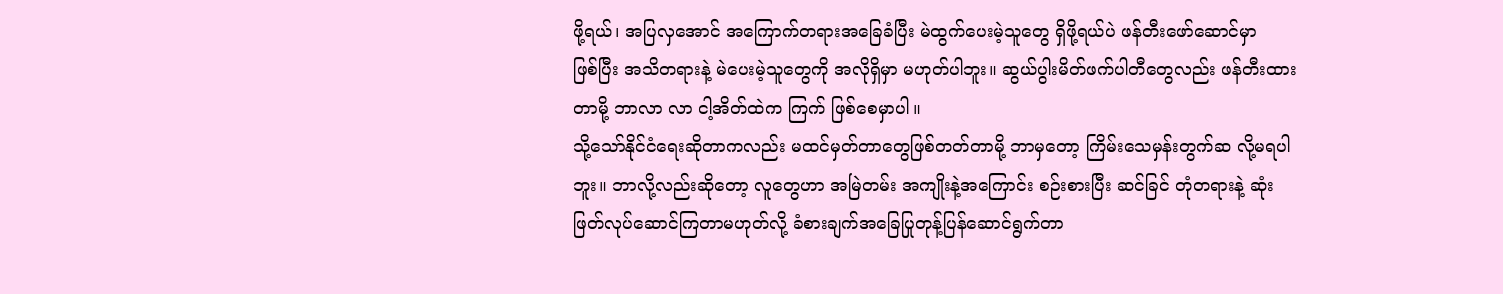ဖို့ရယ်၊ အပြလှအောင် အကြောက်တရားအခြေခံပြီး မဲထွက်ပေးမဲ့သူတွေ ရှိဖို့ရယ်ပဲ ဖန်တီးဖော်ဆောင်မှာ
ဖြစ်ပြီး အသိတရားနဲ့ မဲပေးမဲ့သူတွေကို အလိုရှိမှာ မဟုတ်ပါဘူး။ ဆွယ်ပွါးမိတ်ဖက်ပါတီတွေလည်း ဖန်တီးထားတာမို့ ဘာလာ လာ ငါ့အိတ်ထဲက ကြက် ဖြစ်စေမှာပါ။
သို့သော်နိုင်ငံရေးဆိုတာကလည်း မထင်မှတ်တာတွေဖြစ်တတ်တာမို့ ဘာမှတော့ ကြိမ်းသေမှန်းတွက်ဆ လို့မရပါဘူး။ ဘာလို့လည်းဆိုတော့ လူတွေဟာ အမြဲတမ်း အကျိုးနဲ့အကြောင်း စဉ်းစားပြီး ဆင်ခြင် တုံတရားနဲ့ ဆုံးဖြတ်လုပ်ဆောင်ကြတာမဟုတ်လို့ ခံစားချက်အခြေပြုတုန့်ပြန်ဆောင်ရွက်တာ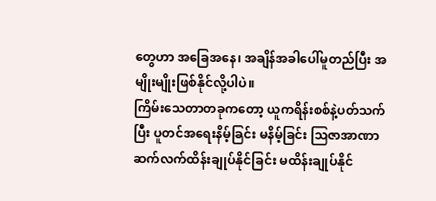တွေဟာ အခြေအနေ၊ အချိန်အခါပေါ်မူတည်ပြီး အမျိုးမျိုးဖြစ်နိုင်လို့ပါပဲ။
ကြိမ်းသေတာတခုကတော့ ယူကရိန်းစစ်နဲ့ပတ်သက်ပြီး ပူတင်အရေးနိမ့်ခြင်း မနိမ့်ခြင်း ဩဇာအာဏာ ဆက်လက်ထိန်းချုပ်နိုင်ခြင်း မထိန်းချုပ်နိုင်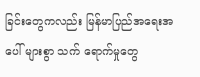ခြင်းတွေကလည်း မြန်မာပြည်အရေးအပေါ် များစွာ သက် ရောက်မှုတွေ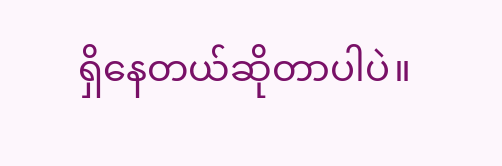ရှိနေတယ်ဆိုတာပါပဲ။